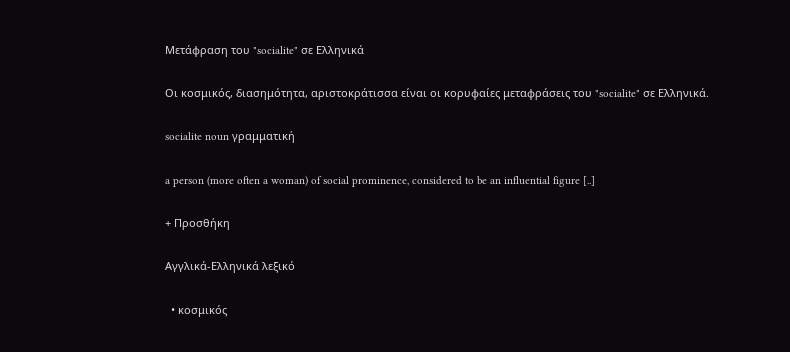Μετάφραση του "socialite" σε Ελληνικά

Οι κοσμικός, διασημότητα, αριστοκράτισσα είναι οι κορυφαίες μεταφράσεις του "socialite" σε Ελληνικά.

socialite noun γραμματική

a person (more often a woman) of social prominence, considered to be an influential figure [..]

+ Προσθήκη

Αγγλικά-Ελληνικά λεξικό

  • κοσμικός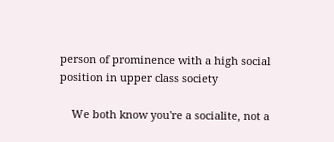person of prominence with a high social position in upper class society

    We both know you're a socialite, not a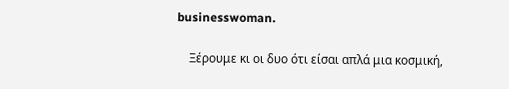businesswoman.

    Ξέρουμε κι οι δυο ότι είσαι απλά μια κοσμική,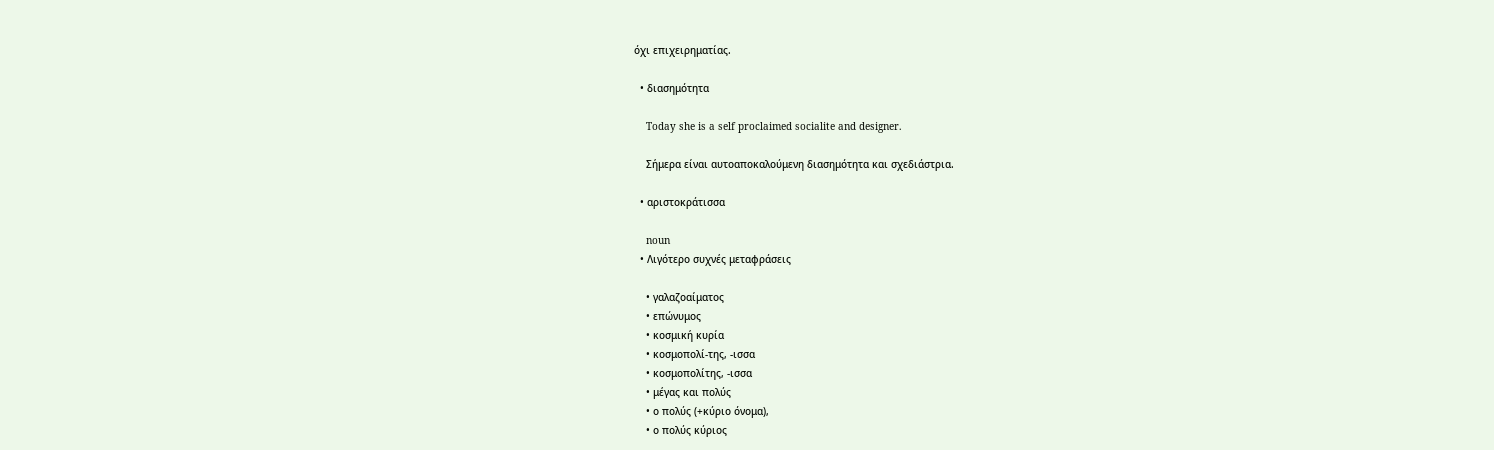όχι επιχειρηματίας.

  • διασημότητα

    Today she is a self proclaimed socialite and designer.

    Σήμερα είναι αυτοαποκαλούμενη διασημότητα και σχεδιάστρια.

  • αριστοκράτισσα

    noun
  • Λιγότερο συχνές μεταφράσεις

    • γαλαζοαίματος
    • επώνυμος
    • κοσμική κυρία
    • κοσμοπολί-της, -ισσα
    • κοσμοπολίτης, -ισσα
    • μέγας και πολύς
    • ο πολύς (+κύριο όνομα),
    • ο πολύς κύριος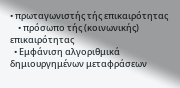• πρωταγωνιστής τής επικαιρότητας
    • πρόσωπο τής (κοινωνικής) επικαιρότητας
  • Εμφάνιση αλγοριθμικά δημιουργημένων μεταφράσεων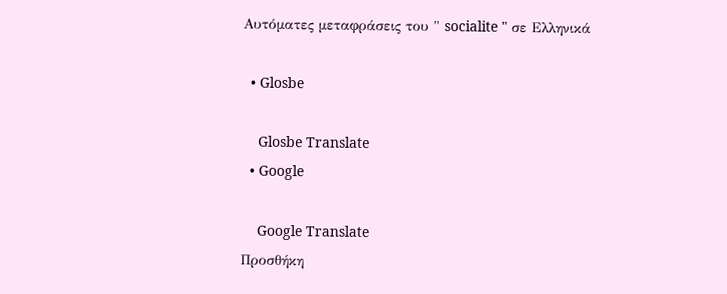Αυτόματες μεταφράσεις του " socialite " σε Ελληνικά

  • Glosbe

    Glosbe Translate
  • Google

    Google Translate
Προσθήκη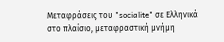Μεταφράσεις του "socialite" σε Ελληνικά στο πλαίσιο, μεταφραστική μνήμη